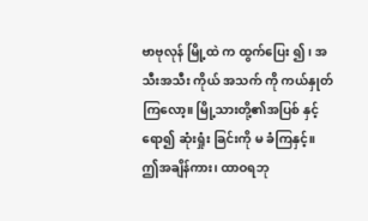ဗာဗုလုန် မြို့ထဲ က ထွက်ပြေး ၍ ၊ အသီးအသီး ကိုယ် အသက် ကို ကယ်နှုတ် ကြလော့။ မြို့သားတို့၏အပြစ် နှင့်ရော၍ ဆုံးရှုံး ခြင်းကို မ ခံကြနှင့်။ ဤအချိန်ကား၊ ထာဝရဘု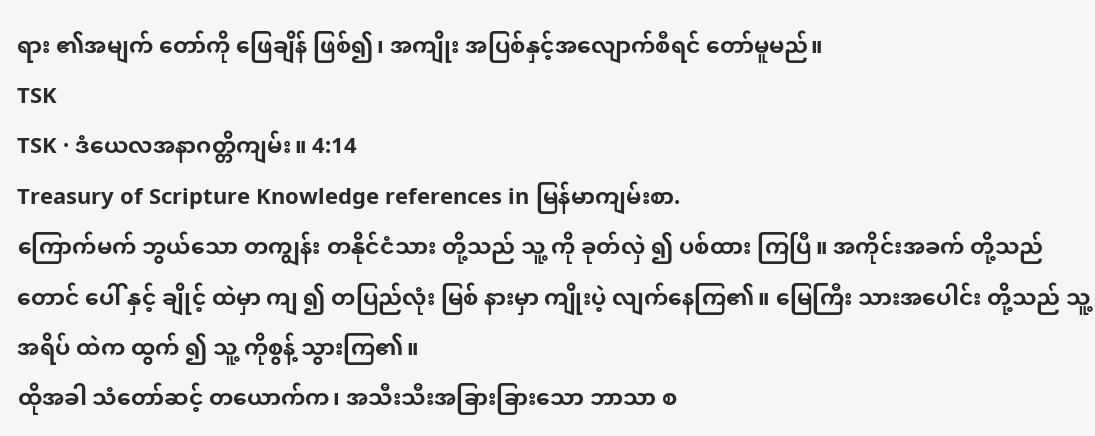ရား ၏အမျက် တော်ကို ဖြေချိန် ဖြစ်၍၊ အကျိုး အပြစ်နှင့်အလျောက်စီရင် တော်မူမည်။
TSK
TSK · ဒံယေလအနာဂတ္တိကျမ်း။ 4:14
Treasury of Scripture Knowledge references in မြန်မာကျမ်းစာ.
ကြောက်မက် ဘွယ်သော တကျွန်း တနိုင်ငံသား တို့သည် သူ့ ကို ခုတ်လှဲ ၍ ပစ်ထား ကြပြီ။ အကိုင်းအခက် တို့သည် တောင် ပေါ် နှင့် ချိုင့် ထဲမှာ ကျ ၍ တပြည်လုံး မြစ် နားမှာ ကျိုးပဲ့ လျက်နေကြ၏။ မြေကြီး သားအပေါင်း တို့သည် သူ့ အရိပ် ထဲက ထွက် ၍ သူ့ ကိုစွန့် သွားကြ၏။
ထိုအခါ သံတော်ဆင့် တယောက်က၊ အသီးသီးအခြားခြားသော ဘာသာ စ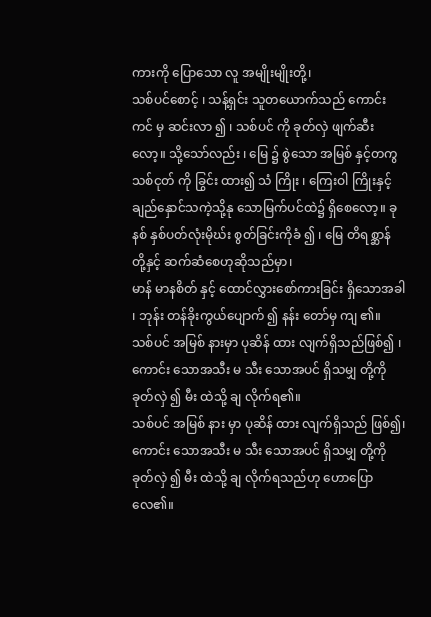ကားကို ပြောသော လူ အမျိုးမျိုးတို့၊
သစ်ပင်စောင့် ၊ သန့်ရှင်း သူတယောက်သည် ကောင်းကင် မှ ဆင်းလာ ၍ ၊ သစ်ပင် ကို ခုတ်လှဲ ဖျက်ဆီး လော့။ သို့သော်လည်း ၊ မြေ ၌ စွဲသော အမြစ် နှင့်တကွသစ်ငုတ် ကို ခြွင်း ထား၍ သံ ကြိုး ၊ ကြေးဝါ ကြိုးနှင့် ချည်နှောင်သကဲ့သို့နု သောမြက်ပင်ထဲ၌ ရှိစေလော့။ ခုနစ် နှစ်ပတ်လုံးမိုဃ်း စွတ်ခြင်းကိုခံ ၍ ၊ မြေ တိရစ္ဆာန် တို့နှင့် ဆက်ဆံစေဟုဆိုသည်မှာ၊
မာန် မာနစိတ် နှင့် ထောင်လွှားစော်ကားခြင်း ရှိသောအခါ ၊ ဘုန်း တန်ခိုးကွယ်ပျောက် ၍ နန်း တော်မှ ကျ ၏။
သစ်ပင် အမြစ် နားမှာ ပုဆိန် ထား လျက်ရှိသည်ဖြစ်၍ ၊ ကောင်း သောအသီး မ သီး သောအပင် ရှိသမျှ တို့ကို ခုတ်လှဲ ၍ မီး ထဲသို့ ချ လိုက်ရ၏။
သစ်ပင် အမြစ် နား မှာ ပုဆိန် ထား လျက်ရှိသည် ဖြစ်၍၊ ကောင်း သောအသီး မ သီး သောအပင် ရှိသမျှ တို့ကို ခုတ်လှဲ ၍ မီး ထဲသို့ ချ လိုက်ရသည်ဟု ဟောပြောလေ၏။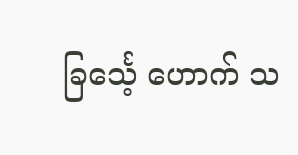ခြင်္သေ့ ဟောက် သ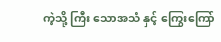ကဲ့သို့ ကြီး သောအသံ နှင့် ကြွေးကြော်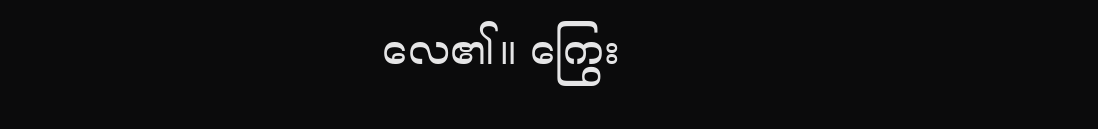လေ၏။ ကြွေး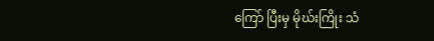ကြော် ပြီးမှ မိုဃ်းကြိုး သံ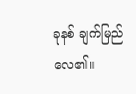ခုနစ် ချက်မြည် လေ၏။